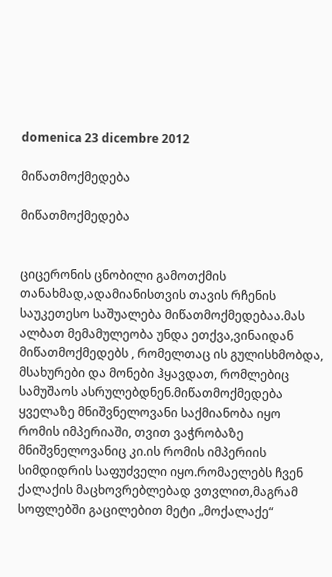domenica 23 dicembre 2012

მიწათმოქმედება

მიწათმოქმედება


ციცერონის ცნობილი გამოთქმის თანახმად,ადამიანისთვის თავის რჩენის საუკეთესო საშუალება მიწათმოქმედებაა.მას ალბათ მემამულეობა უნდა ეთქვა,ვინაიდან მიწათმოქმედებს , რომელთაც ის გულისხმობდა, მსახურები და მონები ჰყავდათ, რომლებიც სამუშაოს ასრულებდნენ.მიწათმოქმედება ყველაზე მნიშვნელოვანი საქმიანობა იყო რომის იმპერიაში, თვით ვაჭრობაზე მნიშვნელოვანიც კი.ის რომის იმპერიის სიმდიდრის საფუძველი იყო.რომაელებს ჩვენ ქალაქის მაცხოვრებლებად ვთვლით,მაგრამ სოფლებში გაცილებით მეტი „მოქალაქე“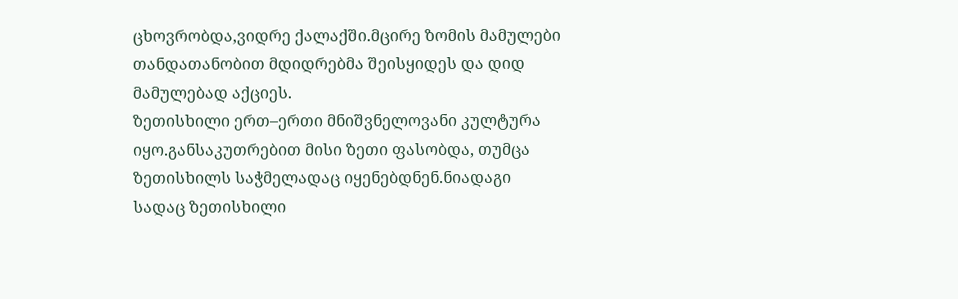ცხოვრობდა,ვიდრე ქალაქში.მცირე ზომის მამულები თანდათანობით მდიდრებმა შეისყიდეს და დიდ მამულებად აქციეს.
ზეთისხილი ერთ–ერთი მნიშვნელოვანი კულტურა იყო.განსაკუთრებით მისი ზეთი ფასობდა, თუმცა ზეთისხილს საჭმელადაც იყენებდნენ.ნიადაგი სადაც ზეთისხილი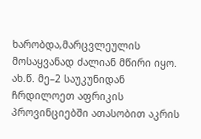ხარობდა,მარცვლეულის მოსაყვანად ძალიან მწირი იყო. ახ.წ. მე–2 საუკუნიდან ჩრდილოეთ აფრიკის პროვინციებში ათასობით აკრის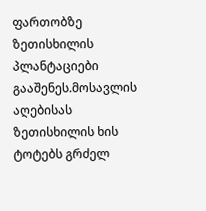ფართობზე ზეთისხილის პლანტაციები გააშენეს.მოსავლის აღებისას ზეთისხილის ხის ტოტებს გრძელ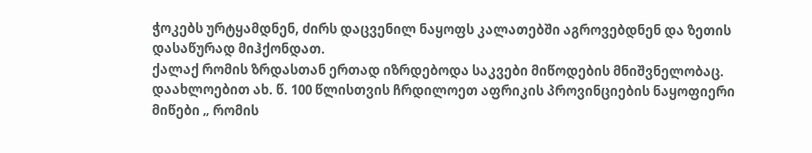ჭოკებს ურტყამდნენ, ძირს დაცვენილ ნაყოფს კალათებში აგროვებდნენ და ზეთის დასაწურად მიჰქონდათ.
ქალაქ რომის ზრდასთან ერთად იზრდებოდა საკვები მიწოდების მნიშვნელობაც. დაახლოებით ახ. წ. 100 წლისთვის ჩრდილოეთ აფრიკის პროვინციების ნაყოფიერი მიწები „ რომის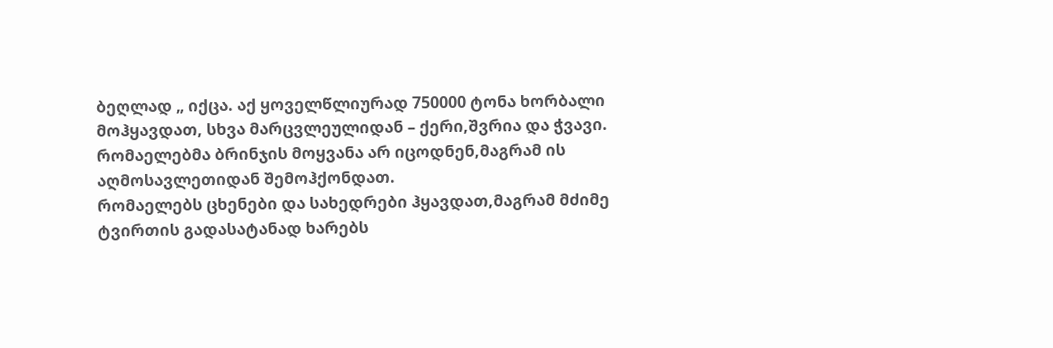ბეღლად „ იქცა. აქ ყოველწლიურად 750000 ტონა ხორბალი მოჰყავდათ, სხვა მარცვლეულიდან – ქერი,შვრია და ჭვავი. რომაელებმა ბრინჯის მოყვანა არ იცოდნენ,მაგრამ ის აღმოსავლეთიდან შემოჰქონდათ.
რომაელებს ცხენები და სახედრები ჰყავდათ,მაგრამ მძიმე ტვირთის გადასატანად ხარებს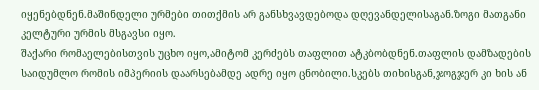იყენებდნენ.მაშინდელი ურმები თითქმის არ განსხვავდებოდა დღევანდელისაგან.ზოგი მათგანი კელტური ურმის მსგავსი იყო.
შაქარი რომაელებისთვის უცხო იყო,ამიტომ კერძებს თაფლით ატკბობდნენ.თაფლის დამზადების საიდუმლო რომის იმპერიის დაარსებამდე ადრე იყო ცნობილი.სკებს თიხისგან,ჯოგჯერ კი ხის ან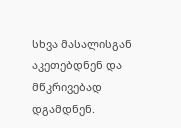სხვა მასალისგან აკეთებდნენ და მწკრივებად დგამდნენ.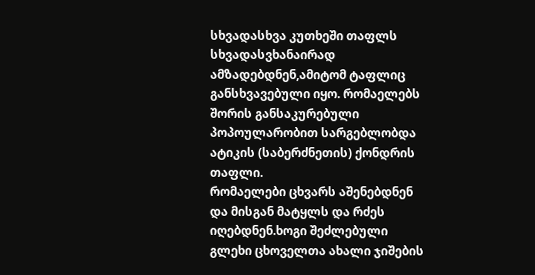სხვადასხვა კუთხეში თაფლს სხვადასვხანაირად ამზადებდნენ,ამიტომ ტაფლიც განსხვავებული იყო. რომაელებს შორის განსაკურებული პოპოულარობით სარგებლობდა ატიკის (საბერძნეთის) ქონდრის თაფლი.
რომაელები ცხვარს აშენებდნენ და მისგან მატყლს და რძეს იღებდნენ.ხოგი შეძლებული გლეხი ცხოველთა ახალი ჯიშების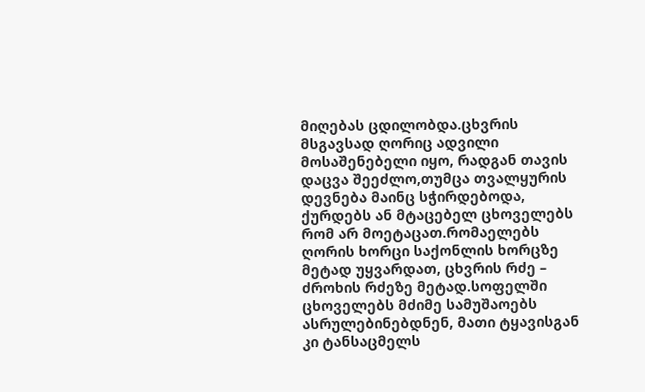მიღებას ცდილობდა.ცხვრის მსგავსად ღორიც ადვილი მოსაშენებელი იყო, რადგან თავის დაცვა შეეძლო,თუმცა თვალყურის დევნება მაინც სჭირდებოდა, ქურდებს ან მტაცებელ ცხოველებს რომ არ მოეტაცათ.რომაელებს ღორის ხორცი საქონლის ხორცზე მეტად უყვარდათ, ცხვრის რძე – ძროხის რძეზე მეტად.სოფელში ცხოველებს მძიმე სამუშაოებს ასრულებინებდნენ, მათი ტყავისგან კი ტანსაცმელს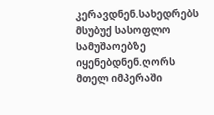კერავდნენ.სახედრებს მსუბუქ სასოფლო სამუშაოებზე იყენებდნენ.ღორს მთელ იმპერაში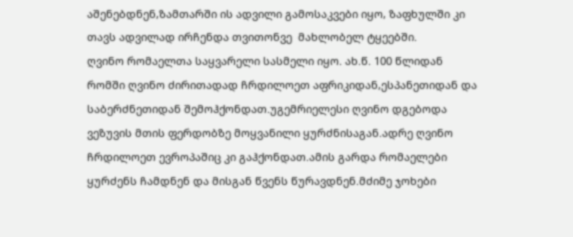აშენებდნენ,ზამთარში ის ადვილი გამოსაკვები იყო, ზაფხულში კი თავს ადვილად ირჩენდა თვითონვე  მახლობელ ტყეებში.
ღვინო რომაელთა საყვარელი სასმელი იყო. ახ.წ. 100 წლიდან რომში ღვინო ძირითადად ჩრდილოეთ აფრიკიდან,ესპანეთიდან და საბერძნეთიდან შემოჰქონდათ.უგემრიელესი ღვინო დგებოდა ვეზუვის მთის ფერდობზე მოყვანილი ყურძნისაგან.ადრე ღვინო ჩრდილოეთ ევროპაშიც კი გაჰქონდათ.ამის გარდა რომაელები ყურძენს ჩამდნენ და მისგან წვენს წურავდნენ.მძიმე ჯოხები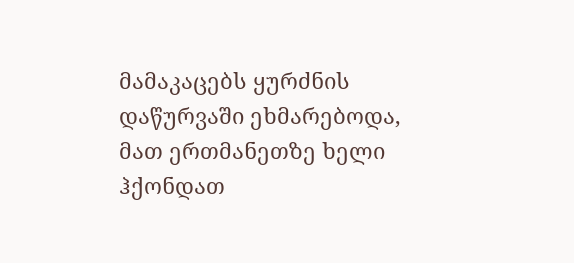მამაკაცებს ყურძნის დაწურვაში ეხმარებოდა, მათ ერთმანეთზე ხელი ჰქონდათ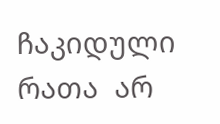ჩაკიდული რათა  არ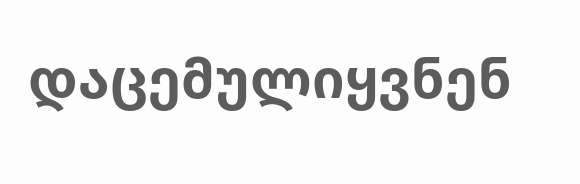დაცემულიყვნენ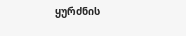ყურძნის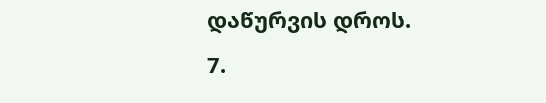დაწურვის დროს.
7.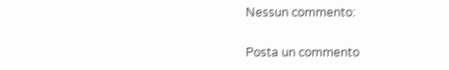Nessun commento:

Posta un commento